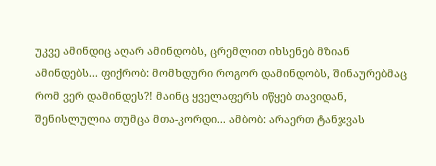უკვე ამინდიც აღარ ამინდობს, ცრემლით იხსენებ მზიან ამინდებს... ფიქრობ: მომხდური როგორ დამინდობს, შინაურებმაც რომ ვერ დამინდეს?! მაინც ყველაფერს იწყებ თავიდან, შენისლულია თუმცა მთა-კორდი... ამბობ: არაერთ ტანჯვას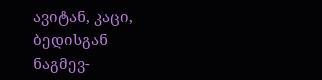ავიტან, კაცი, ბედისგან ნაგმევ-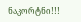ნაკორტნი!!!